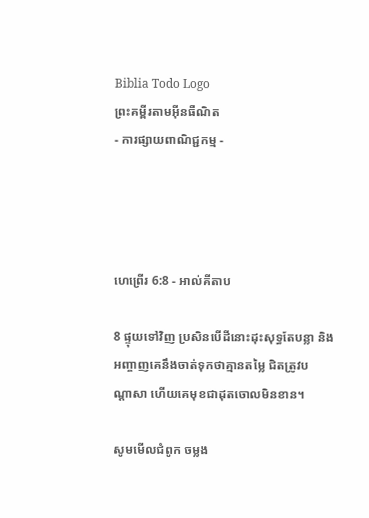Biblia Todo Logo
ព្រះគម្ពីរតាមអ៊ីនធឺណិត
- ការផ្សាយពាណិជ្ជកម្ម -




ហេព្រើរ 6:8 - អាល់គីតាប

8 ផ្ទុយទៅវិញ ប្រសិនបើដីនោះដុះសុទ្ធតែបន្លា និងអញ្ចាញគេនឹងចាត់ទុកថាគ្មានតម្លៃ ជិតត្រូវបណ្ដា‌សា ហើយគេមុខជាដុតចោលមិនខាន។

សូមមើលជំពូក ចម្លង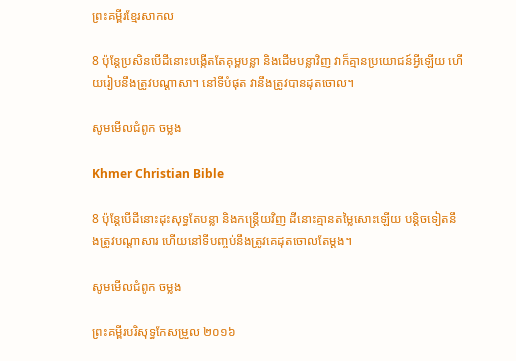ព្រះគម្ពីរខ្មែរសាកល

8 ប៉ុន្តែប្រសិនបើដីនោះបង្កើតតែគុម្ពបន្លា និងដើមបន្លាវិញ វាក៏គ្មានប្រយោជន៍អ្វីឡើយ ហើយរៀបនឹងត្រូវបណ្ដាសា។ នៅទីបំផុត វានឹងត្រូវបានដុតចោល។

សូមមើលជំពូក ចម្លង

Khmer Christian Bible

8 ប៉ុន្ដែបើដីនោះដុះសុទ្ធតែបន្លា និងកន្ត្រើយវិញ ដីនោះគ្មានតម្លៃសោះឡើយ បន្ដិចទៀតនឹងត្រូវបណ្តាសារ ហើយនៅទីបញ្ចប់នឹងត្រូវគេដុតចោលតែម្ដង។

សូមមើលជំពូក ចម្លង

ព្រះគម្ពីរបរិសុទ្ធកែសម្រួល ២០១៦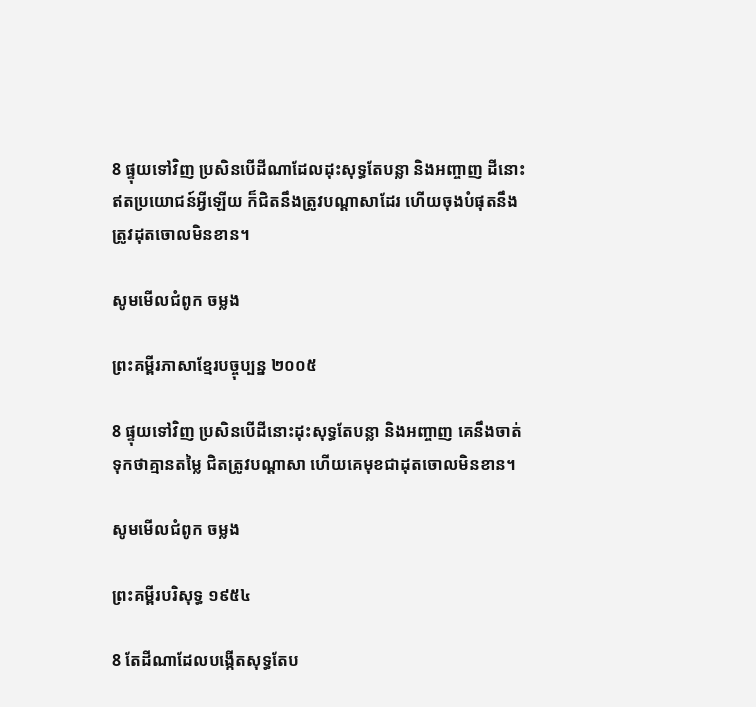8 ផ្ទុយទៅវិញ ប្រសិន‌បើដីណាដែលដុះសុទ្ធតែបន្លា និងអញ្ចាញ ដីនោះឥតប្រយោជន៍អ្វីឡើយ ក៏ជិតនឹងត្រូវបណ្តាសាដែរ ហើយចុងបំផុតនឹងត្រូវដុតចោលមិនខាន។

សូមមើលជំពូក ចម្លង

ព្រះគម្ពីរភាសាខ្មែរបច្ចុប្បន្ន ២០០៥

8 ផ្ទុយទៅវិញ ប្រសិនបើដីនោះដុះសុទ្ធតែបន្លា និងអញ្ចាញ គេនឹងចាត់ទុកថាគ្មានតម្លៃ ជិតត្រូវបណ្ដា‌សា ហើយគេមុខជាដុតចោលមិនខាន។

សូមមើលជំពូក ចម្លង

ព្រះគម្ពីរបរិសុទ្ធ ១៩៥៤

8 តែដីណាដែលបង្កើតសុទ្ធតែប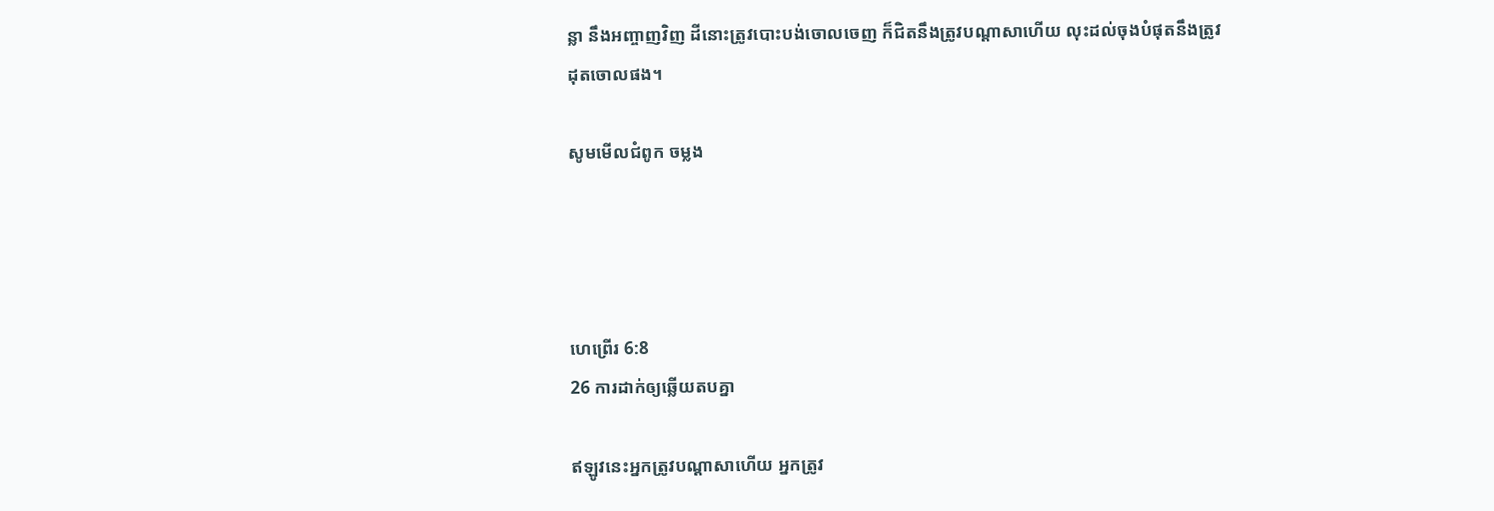ន្លា នឹងអញ្ចាញវិញ ដីនោះត្រូវបោះបង់ចោលចេញ ក៏ជិតនឹងត្រូវបណ្តាសាហើយ លុះដល់ចុងបំផុតនឹងត្រូវដុតចោលផង។

សូមមើលជំពូក ចម្លង




ហេព្រើរ 6:8
26 ការដាក់ឲ្យឆ្លើយតបគ្នា

ឥឡូវនេះអ្នកត្រូវបណ្តាសាហើយ អ្នកត្រូវ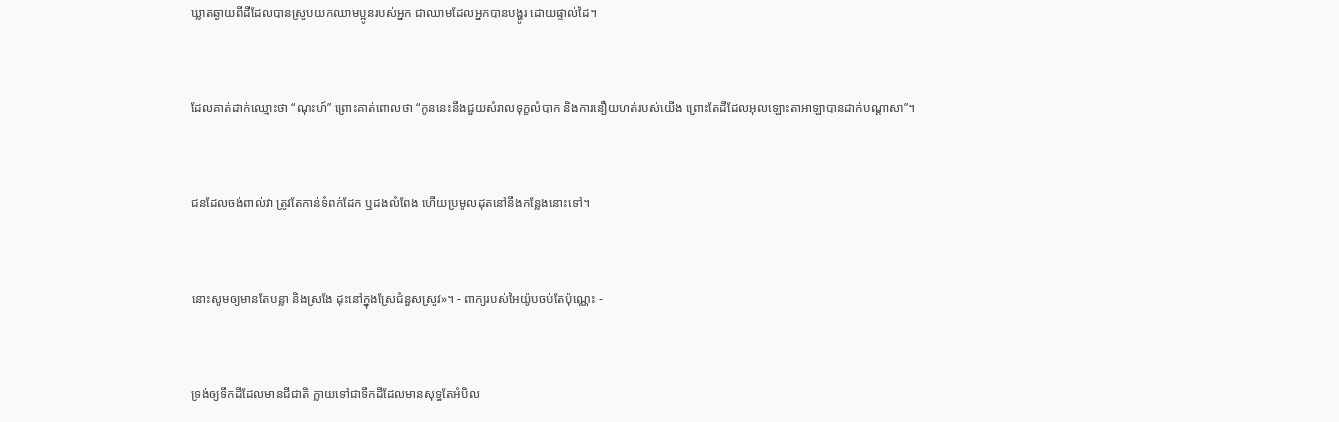ឃ្លាតឆ្ងាយពីដីដែលបានស្រូបយកឈាមប្អូនរបស់អ្នក ជាឈាមដែលអ្នកបានបង្ហូរ ដោយផ្ទាល់ដៃ។


ដែលគាត់ដាក់ឈ្មោះថា “ណុះហ៍” ព្រោះគាត់ពោលថា “កូននេះនឹងជួយសំរាលទុក្ខលំបាក និងការនឿយហត់របស់យើង ព្រោះតែដីដែលអុលឡោះ‌តាអាឡាបានដាក់បណ្តាសា”។


ជនដែលចង់ពាល់វា ត្រូវតែកាន់ទំពក់ដែក ឬដងលំពែង ហើយប្រមូលដុតនៅនឹងកន្លែងនោះទៅ។


នោះសូមឲ្យមានតែបន្លា និងស្រងែ ដុះនៅក្នុងស្រែជំនួសស្រូវ»។ - ពាក្យរបស់អៃយ៉ូបចប់តែប៉ុណ្ណេះ -


ទ្រង់ឲ្យទឹកដីដែលមានជី‌ជាតិ ក្លាយទៅជាទឹកដីដែលមានសុទ្ធតែអំបិល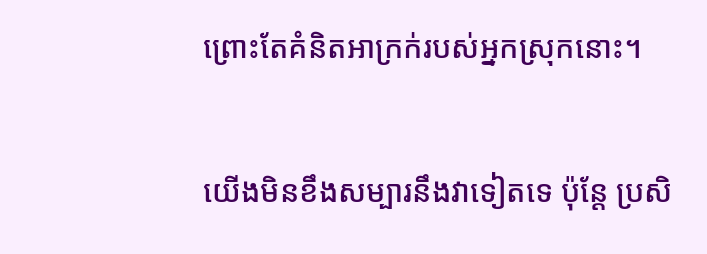ព្រោះតែគំនិតអាក្រក់របស់អ្នកស្រុកនោះ។


យើងមិនខឹង‌សម្បារនឹងវាទៀតទេ ប៉ុន្តែ ប្រសិ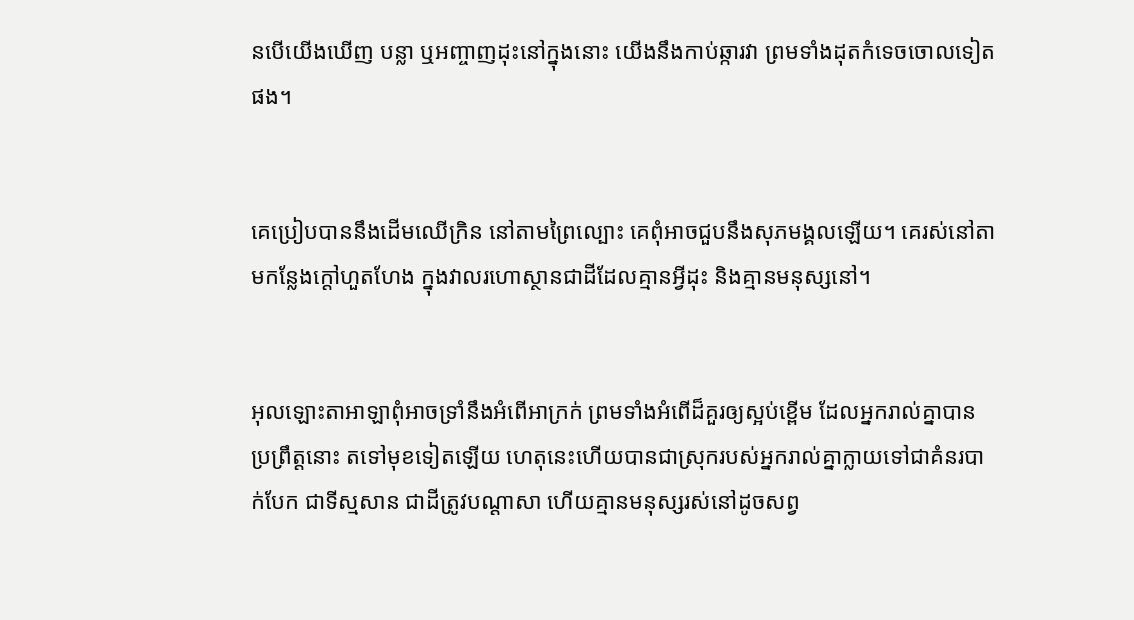នបើយើងឃើញ បន្លា ឬអញ្ចាញដុះនៅក្នុងនោះ យើងនឹងកាប់ឆ្ការវា ព្រមទាំងដុតកំទេចចោលទៀតផង។


គេប្រៀបបាននឹងដើមឈើក្រិន នៅតាមព្រៃល្បោះ គេពុំអាចជួបនឹងសុភ‌មង្គលឡើយ។ គេរស់នៅតាមកន្លែងក្ដៅហួត‌ហែង ក្នុងវាលរហោ‌ស្ថានជាដីដែលគ្មានអ្វីដុះ និងគ្មានមនុស្សនៅ។


អុលឡោះ‌តាអាឡាពុំអាចទ្រាំនឹងអំពើអាក្រក់ ព្រមទាំងអំពើដ៏គួរឲ្យស្អប់ខ្ពើម ដែលអ្នករាល់គ្នាបានប្រព្រឹត្តនោះ តទៅមុខទៀតឡើយ ហេតុនេះហើយបានជាស្រុករបស់អ្នករាល់គ្នាក្លាយទៅជាគំនរបាក់បែក ជាទីស្មសាន ជាដីត្រូវបណ្ដាសា ហើយគ្មានមនុស្សរស់នៅដូចសព្វ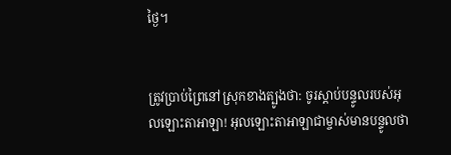ថ្ងៃ។


ត្រូវប្រាប់ព្រៃនៅស្រុកខាងត្បូងថា: ចូរស្ដាប់បន្ទូលរបស់អុលឡោះ‌តាអាឡា! អុលឡោះ‌តាអាឡាជាម្ចាស់មានបន្ទូលថា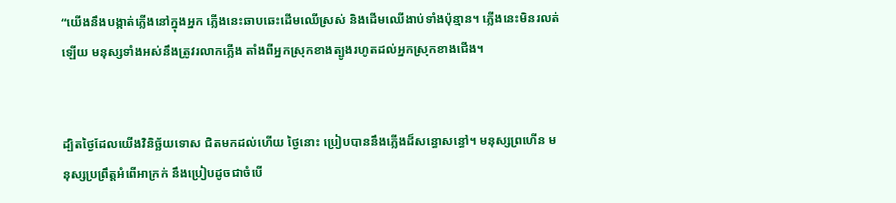“យើងនឹងបង្កាត់ភ្លើងនៅក្នុងអ្នក ភ្លើងនេះឆាប‌ឆេះដើមឈើស្រស់ និងដើមឈើងាប់ទាំងប៉ុន្មាន។ ភ្លើងនេះមិនរលត់ឡើយ មនុស្សទាំងអស់នឹងត្រូវរលាកភ្លើង តាំងពីអ្នកស្រុកខាងត្បូងរហូតដល់អ្នកស្រុកខាងជើង។


ដ្បិតថ្ងៃដែលយើងវិនិច្ឆ័យទោស ជិតមកដល់ហើយ ថ្ងៃនោះ ប្រៀបបាននឹងភ្លើងដ៏សន្ធោ‌សន្ធៅ។ មនុស្សព្រហើន មនុស្សប្រព្រឹត្តអំពើអាក្រក់ នឹងប្រៀបដូចជាចំបើ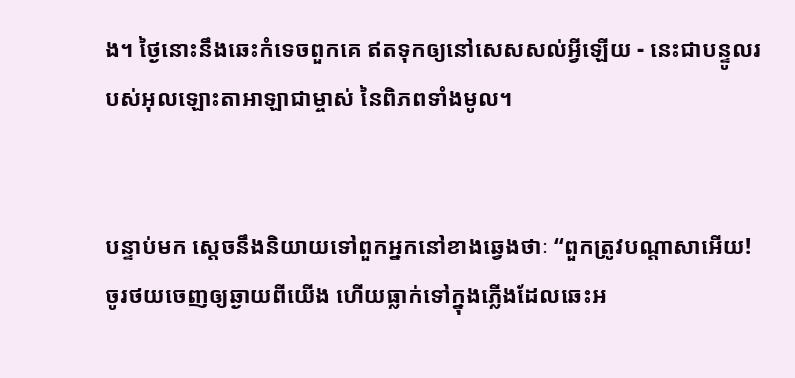ង។ ថ្ងៃនោះនឹងឆេះកំទេចពួកគេ ឥតទុកឲ្យនៅសេស‌សល់អ្វីឡើយ - នេះជាបន្ទូលរបស់អុលឡោះ‌តាអាឡាជាម្ចាស់ នៃពិភពទាំងមូល។


បន្ទាប់មក ស្តេចនឹងនិយាយទៅពួកអ្នកនៅខាងឆ្វេងថាៈ “ពួកត្រូវបណ្ដា‌សាអើយ! ចូរថយចេញឲ្យឆ្ងាយពីយើង ហើយធ្លាក់ទៅក្នុងភ្លើងដែលឆេះអ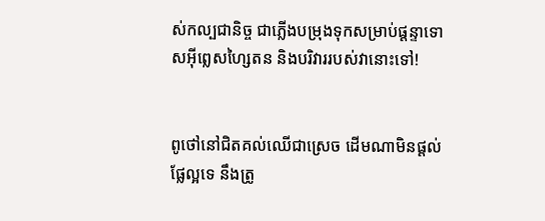ស់‌កល្បជា‌និច្ច ជាភ្លើងបម្រុងទុកសម្រាប់ផ្ដន្ទាទោសអ៊ីព្លេស‌ហ្សៃតន និងបរិវាររបស់វានោះទៅ!


ពូថៅនៅជិតគល់ឈើជាស្រេច ដើមណាមិនផ្ដល់ផ្លែល្អទេ នឹងត្រូ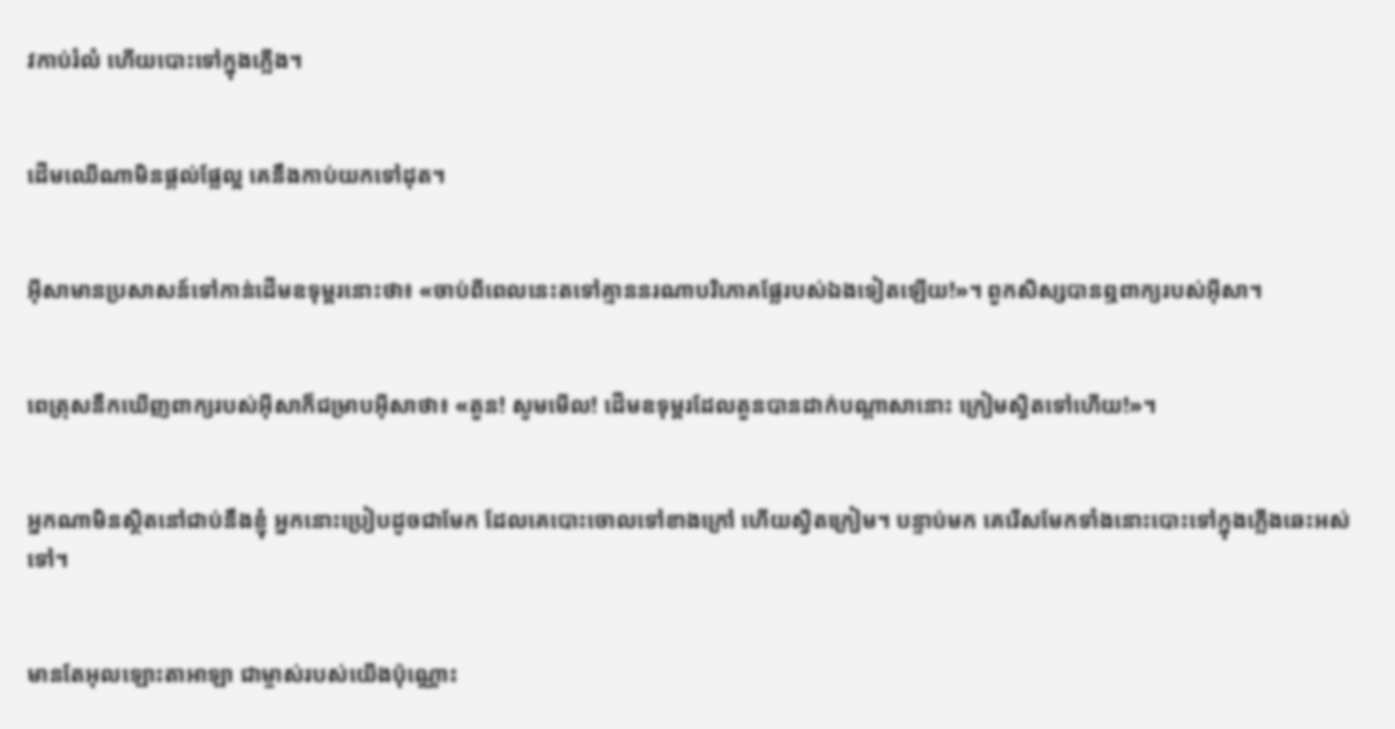វកាប់រំលំ ហើយបោះទៅក្នុងភ្លើង។


ដើមឈើណាមិនផ្ដល់ផ្លែល្អ គេនឹងកាប់យកទៅដុត។


អ៊ីសាមានប្រសាសន៍ទៅកាន់ដើមឧទុម្ពរនោះថា៖ «ចាប់ពីពេលនេះតទៅគ្មាននរណាបរិភោគផ្លែរបស់ឯងទៀតឡើយ!»។ ពួកសិស្សបានឮពាក្យរបស់អ៊ីសា។


ពេត្រុសនឹកឃើញពាក្យរបស់អ៊ីសាក៏ជម្រាបអ៊ីសាថា៖ «តួន! សូមមើល! ដើមឧទុម្ពរដែលតួនបានដាក់បណ្ដា‌សានោះ ក្រៀមស្វិតទៅហើយ!»។


អ្នកណាមិនស្ថិតនៅជាប់នឹងខ្ញុំ អ្នកនោះប្រៀបដូចជាមែក ដែលគេបោះចោលទៅខាងក្រៅ ហើយស្វិតក្រៀម។ បន្ទាប់មក គេរើសមែកទាំងនោះបោះទៅក្នុងភ្លើងឆេះអស់ទៅ។


មានតែអុលឡោះ‌តាអាឡា ជាម្ចាស់របស់យើងប៉ុណ្ណោះ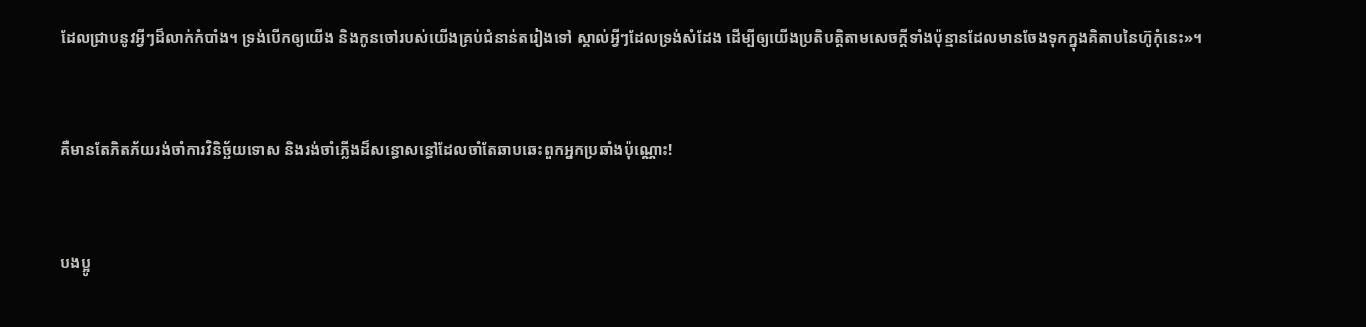ដែលជ្រាបនូវអ្វីៗដ៏លាក់កំបាំង។ ទ្រង់បើកឲ្យយើង និងកូនចៅរបស់យើងគ្រប់ជំនាន់តរៀងទៅ ស្គាល់អ្វីៗដែលទ្រង់សំដែង ដើម្បីឲ្យយើងប្រតិបត្តិតាមសេចក្តីទាំងប៉ុន្មានដែលមានចែងទុកក្នុងគិតាបនៃហ៊ូកុំនេះ»។


គឺមានតែភិតភ័យរង់‌ចាំការវិនិច្ឆ័យទោស និងរង់‌ចាំភ្លើងដ៏សន្ធោ‌សន្ធៅដែលចាំតែឆាបឆេះពួកអ្នកប្រឆាំងប៉ុណ្ណោះ!


បងប្អូ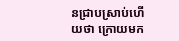នជ្រាបស្រាប់ហើយថា ក្រោយមក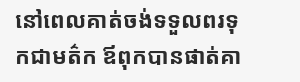នៅពេលគាត់ចង់ទទួលពរទុកជាមត៌ក ឪពុកបានផាត់គា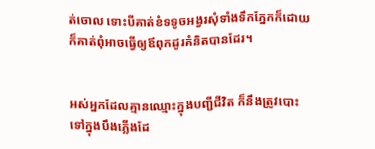ត់ចោល ទោះបីគាត់ខំទទូចអង្វរសុំទាំងទឹកភ្នែកក៏ដោយ ក៏គាត់ពុំអាចធ្វើឲ្យឪពុកដូរគំនិតបានដែរ។


អស់អ្នកដែលគ្មានឈ្មោះក្នុងបញ្ជីជីវិត ក៏នឹងត្រូវបោះទៅក្នុងបឹងភ្លើងដែ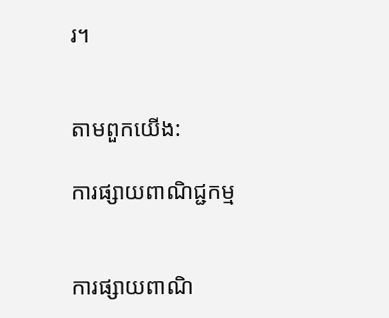រ។


តាមពួកយើង:

ការផ្សាយពាណិជ្ជកម្ម


ការផ្សាយពាណិ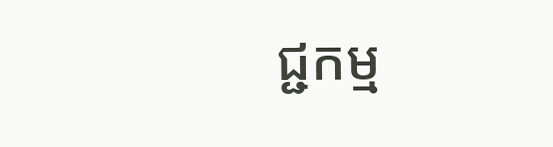ជ្ជកម្ម